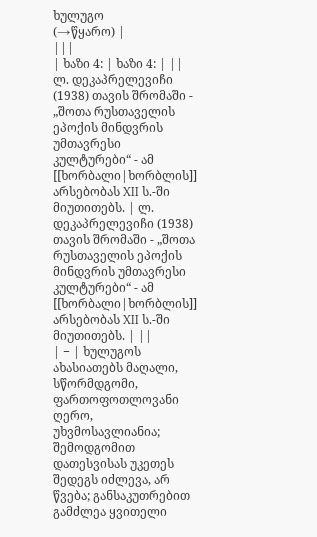ხულუგო
(→წყარო) |
|||
| ხაზი 4: | ხაზი 4: | ||
ლ. დეკაპრელევიჩი (1938) თავის შრომაში - „შოთა რუსთაველის ეპოქის მინდვრის უმთავრესი კულტურები“ - ამ [[ხორბალი|ხორბლის]] არსებობას XII ს.-ში მიუთითებს. | ლ. დეკაპრელევიჩი (1938) თავის შრომაში - „შოთა რუსთაველის ეპოქის მინდვრის უმთავრესი კულტურები“ - ამ [[ხორბალი|ხორბლის]] არსებობას XII ს.-ში მიუთითებს. | ||
| − | ხულუგოს ახასიათებს მაღალი, სწორმდგომი, ფართოფოთლოვანი ღერო, უხვმოსავლიანია; შემოდგომით დათესვისას უკეთეს შედეგს იძლევა, არ წვება; განსაკუთრებით გამძლეა ყვითელი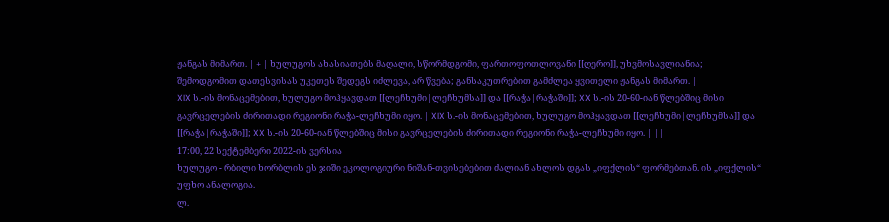ჟანგას მიმართ. | + | ხულუგოს ახასიათებს მაღალი, სწორმდგომი, ფართოფოთლოვანი [[ღერო]], უხვმოსავლიანია; შემოდგომით დათესვისას უკეთეს შედეგს იძლევა, არ წვება; განსაკუთრებით გამძლეა ყვითელი ჟანგას მიმართ. |
XIX ს.-ის მონაცემებით, ხულუგო მოჰყავდათ [[ლეჩხუმი|ლეჩხუმსა]] და [[რაჭა|რაჭაში]]; XX ს.-ის 20-60-იან წლებშიც მისი გავრცელების ძირითადი რეგიონი რაჭა-ლეჩხუმი იყო. | XIX ს.-ის მონაცემებით, ხულუგო მოჰყავდათ [[ლეჩხუმი|ლეჩხუმსა]] და [[რაჭა|რაჭაში]]; XX ს.-ის 20-60-იან წლებშიც მისი გავრცელების ძირითადი რეგიონი რაჭა-ლეჩხუმი იყო. | ||
17:00, 22 სექტემბერი 2022-ის ვერსია
ხულუგო - რბილი ხორბლის ეს ჯიში ეკოლოგიური ნიშან-თვისებებით ძალიან ახლოს დგას „იფქლის“ ფორმებთან. ის „იფქლის“ უფხო ანალოგია.
ლ.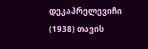დეკაპრელევიჩი (1938) თავის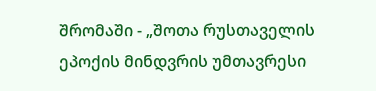შრომაში - „შოთა რუსთაველის ეპოქის მინდვრის უმთავრესი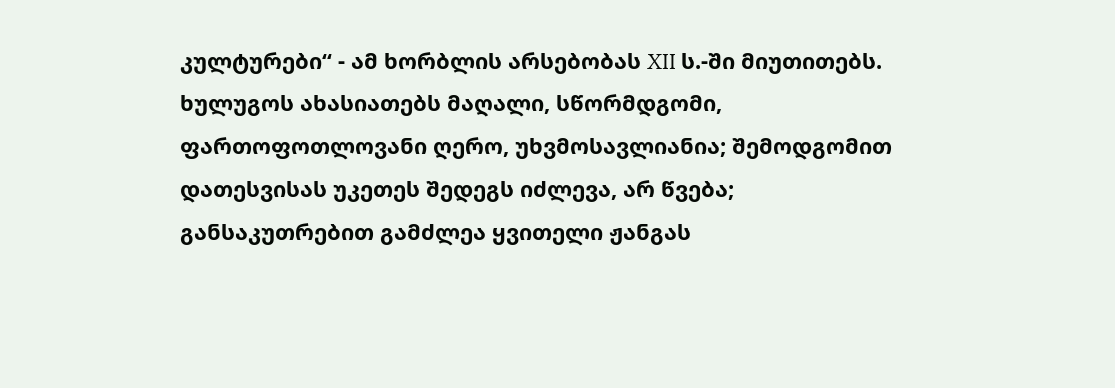კულტურები“ - ამ ხორბლის არსებობას XII ს.-ში მიუთითებს.
ხულუგოს ახასიათებს მაღალი, სწორმდგომი, ფართოფოთლოვანი ღერო, უხვმოსავლიანია; შემოდგომით დათესვისას უკეთეს შედეგს იძლევა, არ წვება; განსაკუთრებით გამძლეა ყვითელი ჟანგას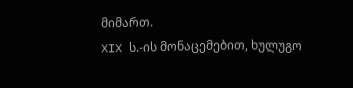მიმართ.
XIX ს.-ის მონაცემებით, ხულუგო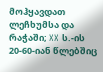მოჰყავდათ ლეჩხუმსა და რაჭაში; XX ს.-ის 20-60-იან წლებშიც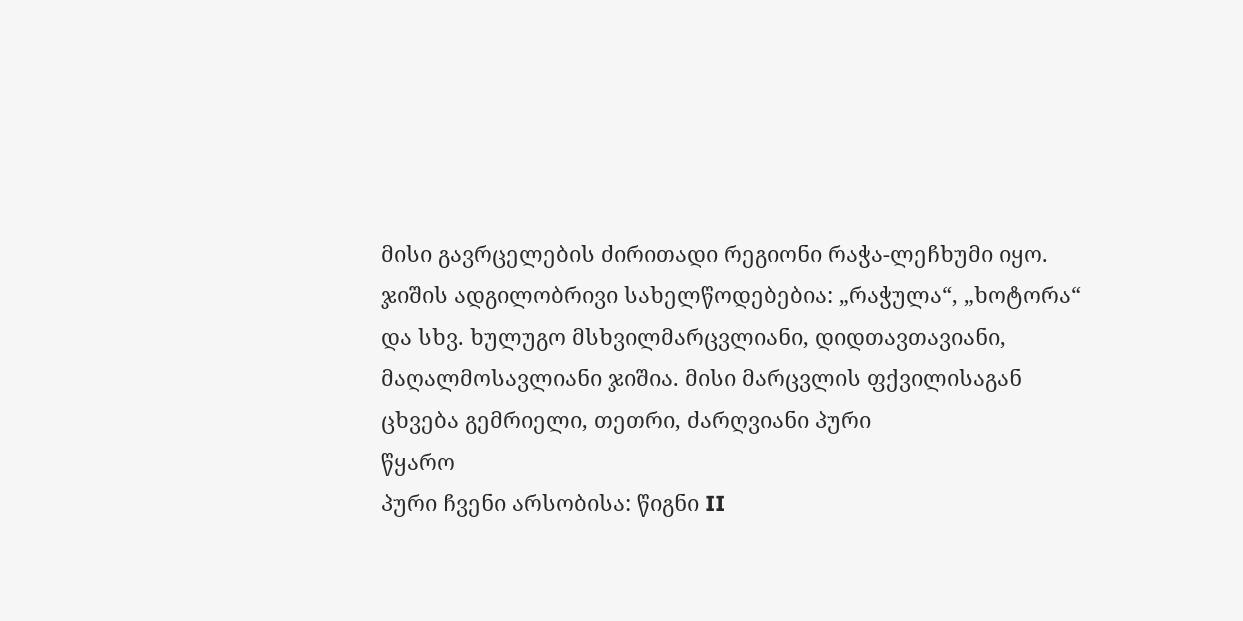მისი გავრცელების ძირითადი რეგიონი რაჭა-ლეჩხუმი იყო.
ჯიშის ადგილობრივი სახელწოდებებია: „რაჭულა“, „ხოტორა“ და სხვ. ხულუგო მსხვილმარცვლიანი, დიდთავთავიანი, მაღალმოსავლიანი ჯიშია. მისი მარცვლის ფქვილისაგან ცხვება გემრიელი, თეთრი, ძარღვიანი პური
წყარო
პური ჩვენი არსობისა: წიგნი II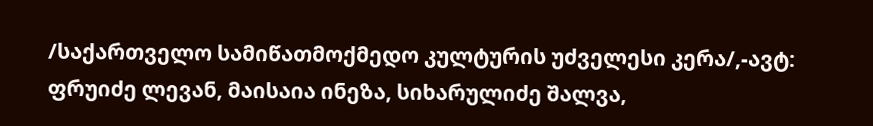/საქართველო სამიწათმოქმედო კულტურის უძველესი კერა/,-ავტ: ფრუიძე ლევან, მაისაია ინეზა, სიხარულიძე შალვა,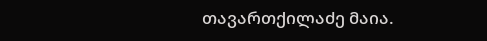თავართქილაძე მაია.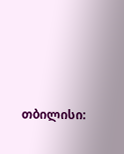თბილისი: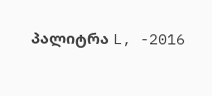პალიტრა L, -2016